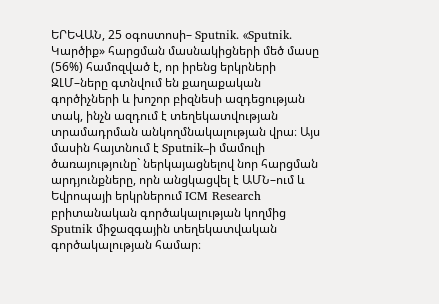ԵՐԵՎԱՆ, 25 օգոստոսի– Sputnik. «Sputnik. Կարծիք» հարցման մասնակիցների մեծ մասը (56%) համոզված է, որ իրենց երկրների ԶԼՄ–ները գտնվում են քաղաքական գործիչների և խոշոր բիզնեսի ազդեցության տակ, ինչն ազդում է տեղեկատվության տրամադրման անկողմնակալության վրա։ Այս մասին հայտնում է Sputnik–ի մամուլի ծառայությունը` ներկայացնելով նոր հարցման արդյունքները, որն անցկացվել է ԱՄՆ–ում և Եվրոպայի երկրներում ICM Research բրիտանական գործակալության կողմից Sputnik միջազգային տեղեկատվական գործակալության համար։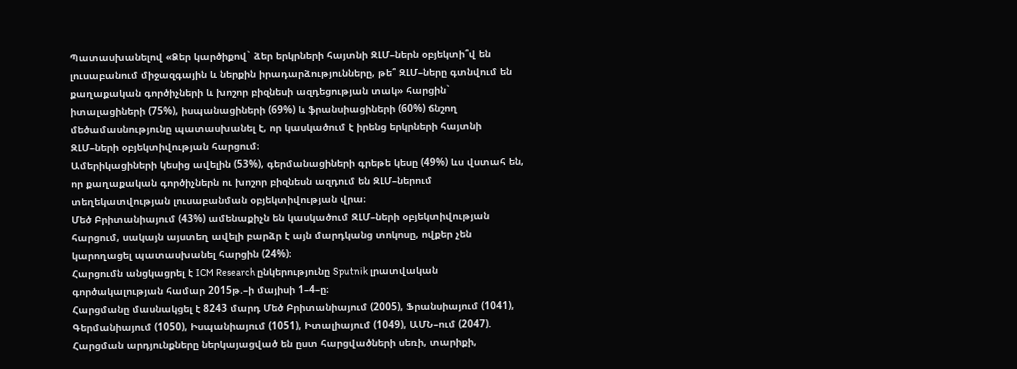Պատասխանելով «Ձեր կարծիքով` ձեր երկրների հայտնի ԶԼՄ–ներն օբյեկտի՞վ են լուսաբանում միջազգային և ներքին իրադարձությունները, թե՞ ԶԼՄ–ները գտնվում են քաղաքական գործիչների և խոշոր բիզնեսի ազդեցության տակ» հարցին` իտալացիների (75%), իսպանացիների (69%) և ֆրանսիացիների (60%) ճնշող մեծամասնությունը պատասխանել է, որ կասկածում է իրենց երկրների հայտնի ԶԼՄ–ների օբյեկտիվության հարցում։
Ամերիկացիների կեսից ավելին (53%), գերմանացիների գրեթե կեսը (49%) ևս վստահ են, որ քաղաքական գործիչներն ու խոշոր բիզնեսն ազդում են ԶԼՄ–ներում տեղեկատվության լուսաբանման օբյեկտիվության վրա։
Մեծ Բրիտանիայում (43%) ամենաքիչն են կասկածում ԶԼՄ–ների օբյեկտիվության հարցում, սակայն այստեղ ավելի բարձր է այն մարդկանց տոկոսը, ովքեր չեն կարողացել պատասխանել հարցին (24%)։
Հարցումն անցկացրել է ICM Research ընկերությունը Sputnik լրատվական գործակալության համար 2015թ.–ի մայիսի 1–4–ը։
Հարցմանը մասնակցել է 8243 մարդ Մեծ Բրիտանիայում (2005), Ֆրանսիայում (1041), Գերմանիայում (1050), Իսպանիայում (1051), Իտալիայում (1049), ԱՄՆ–ում (2047). Հարցման արդյունքները ներկայացված են ըստ հարցվածների սեռի, տարիքի,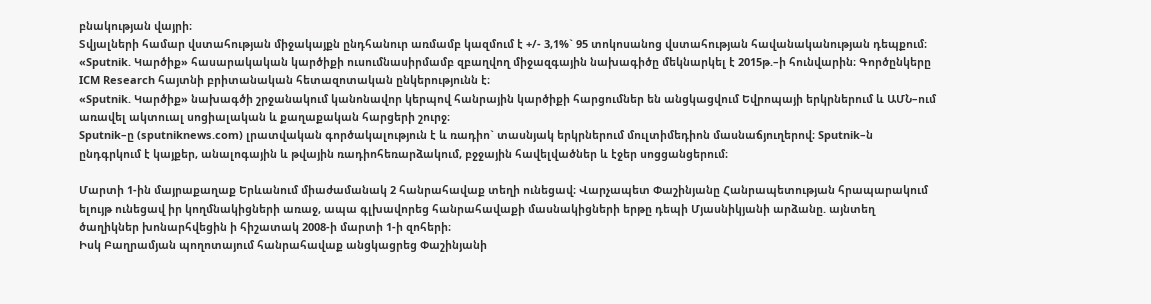բնակության վայրի։
Տվյալների համար վստահության միջակայքն ընդհանուր առմամբ կազմում է +/- 3,1%` 95 տոկոսանոց վստահության հավանականության դեպքում։
«Sputnik. Կարծիք» հասարակական կարծիքի ուսումնասիրմամբ զբաղվող միջազգային նախագիծը մեկնարկել է 2015թ.–ի հունվարին։ Գործընկերը ICM Research հայտնի բրիտանական հետազոտական ընկերությունն է։
«Sputnik. Կարծիք» նախագծի շրջանակում կանոնավոր կերպով հանրային կարծիքի հարցումներ են անցկացվում Եվրոպայի երկրներում և ԱՄՆ–ում առավել ակտուալ սոցիալական և քաղաքական հարցերի շուրջ։
Sputnik–ը (sputniknews.com) լրատվական գործակալություն է և ռադիո` տասնյակ երկրներում մուլտիմեդիոն մասնաճյուղերով։ Sputnik–ն ընդգրկում է կայքեր, անալոգային և թվային ռադիոհեռարձակում, բջջային հավելվածներ և էջեր սոցցանցերում։

Մարտի 1-ին մայրաքաղաք Երևանում միաժամանակ 2 հանրահավաք տեղի ունեցավ։ Վարչապետ Փաշինյանը Հանրապետության հրապարակում ելույթ ունեցավ իր կողմնակիցների առաջ, ապա գլխավորեց հանրահավաքի մասնակիցների երթը դեպի Մյասնիկյանի արձանը. այնտեղ ծաղիկներ խոնարհվեցին ի հիշատակ 2008-ի մարտի 1-ի զոհերի։
Իսկ Բաղրամյան պողոտայում հանրահավաք անցկացրեց Փաշինյանի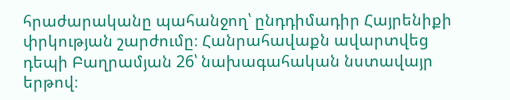հրաժարականը պահանջող՝ ընդդիմադիր Հայրենիքի փրկության շարժումը։ Հանրահավաքն ավարտվեց դեպի Բաղրամյան 26՝ նախագահական նստավայր երթով։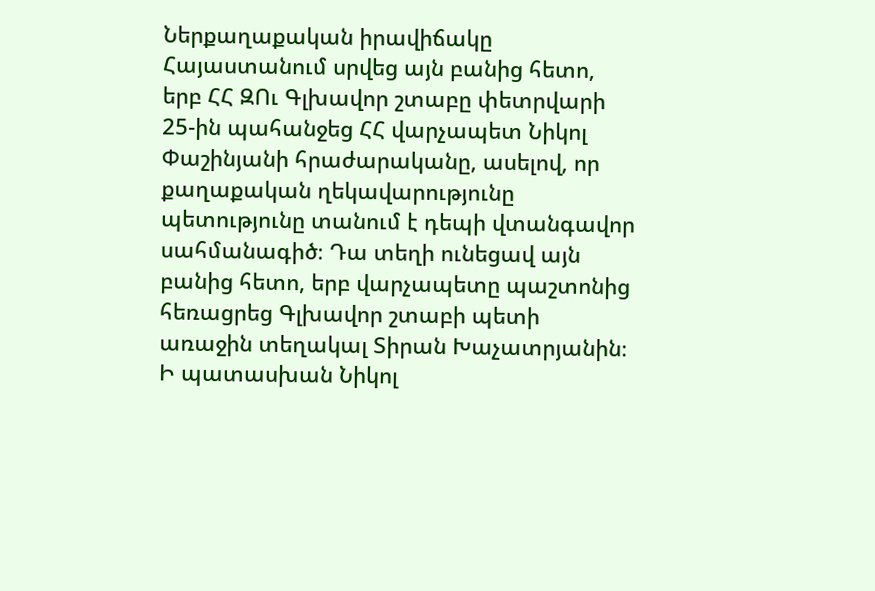Ներքաղաքական իրավիճակը Հայաստանում սրվեց այն բանից հետո, երբ ՀՀ ԶՈւ Գլխավոր շտաբը փետրվարի 25-ին պահանջեց ՀՀ վարչապետ Նիկոլ Փաշինյանի հրաժարականը, ասելով, որ քաղաքական ղեկավարությունը պետությունը տանում է դեպի վտանգավոր սահմանագիծ։ Դա տեղի ունեցավ այն բանից հետո, երբ վարչապետը պաշտոնից հեռացրեց Գլխավոր շտաբի պետի առաջին տեղակալ Տիրան Խաչատրյանին։
Ի պատասխան Նիկոլ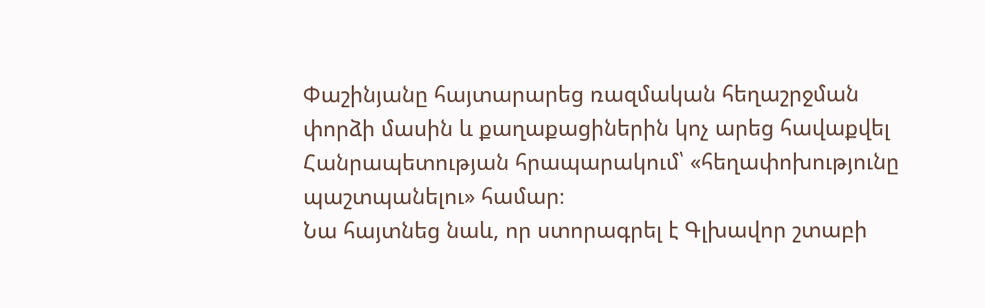Փաշինյանը հայտարարեց ռազմական հեղաշրջման փորձի մասին և քաղաքացիներին կոչ արեց հավաքվել Հանրապետության հրապարակում՝ «հեղափոխությունը պաշտպանելու» համար։
Նա հայտնեց նաև, որ ստորագրել է Գլխավոր շտաբի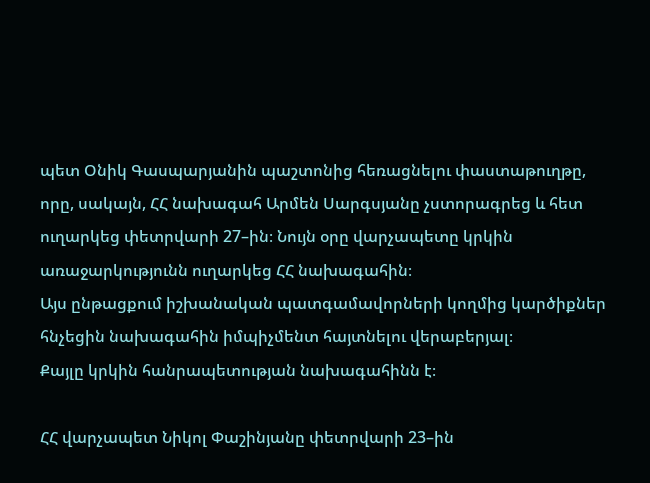պետ Օնիկ Գասպարյանին պաշտոնից հեռացնելու փաստաթուղթը, որը, սակայն, ՀՀ նախագահ Արմեն Սարգսյանը չստորագրեց և հետ ուղարկեց փետրվարի 27–ին։ Նույն օրը վարչապետը կրկին առաջարկությունն ուղարկեց ՀՀ նախագահին։
Այս ընթացքում իշխանական պատգամավորների կողմից կարծիքներ հնչեցին նախագահին իմպիչմենտ հայտնելու վերաբերյալ։
Քայլը կրկին հանրապետության նախագահինն է։

ՀՀ վարչապետ Նիկոլ Փաշինյանը փետրվարի 23–ին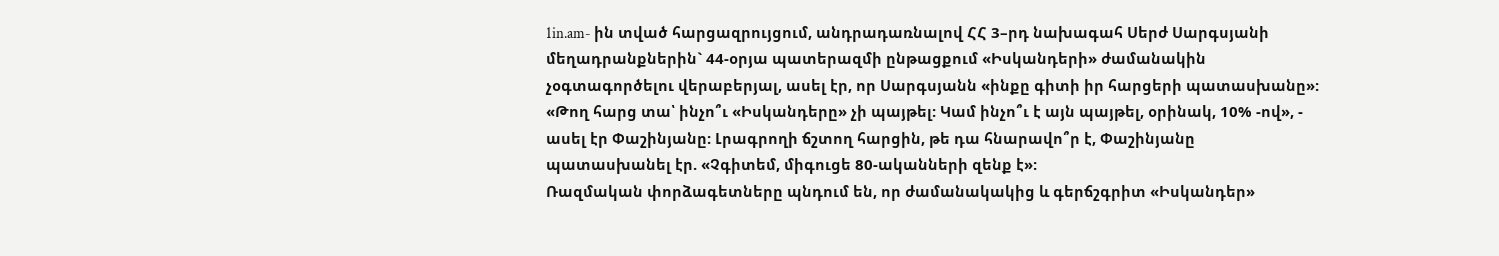1in.am- ին տված հարցազրույցում, անդրադառնալով ՀՀ 3–րդ նախագահ Սերժ Սարգսյանի մեղադրանքներին` 44-օրյա պատերազմի ընթացքում «Իսկանդերի» ժամանակին չօգտագործելու վերաբերյալ, ասել էր, որ Սարգսյանն «ինքը գիտի իր հարցերի պատասխանը»:
«Թող հարց տա՝ ինչո՞ւ «Իսկանդերը» չի պայթել: Կամ ինչո՞ւ է այն պայթել, օրինակ, 10% -ով», - ասել էր Փաշինյանը: Լրագրողի ճշտող հարցին, թե դա հնարավո՞ր է, Փաշինյանը պատասխանել էր. «Չգիտեմ, միգուցե 80-ականների զենք է»:
Ռազմական փորձագետները պնդում են, որ ժամանակակից և գերճշգրիտ «Իսկանդեր»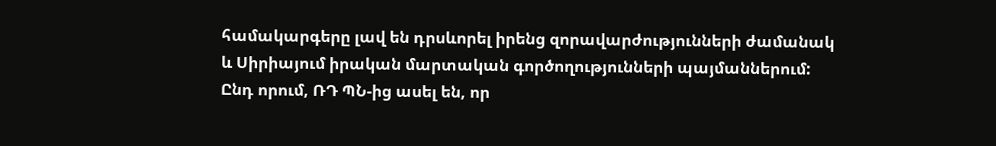համակարգերը լավ են դրսևորել իրենց զորավարժությունների ժամանակ և Սիրիայում իրական մարտական գործողությունների պայմաններում:
Ընդ որում, ՌԴ ՊՆ-ից ասել են, որ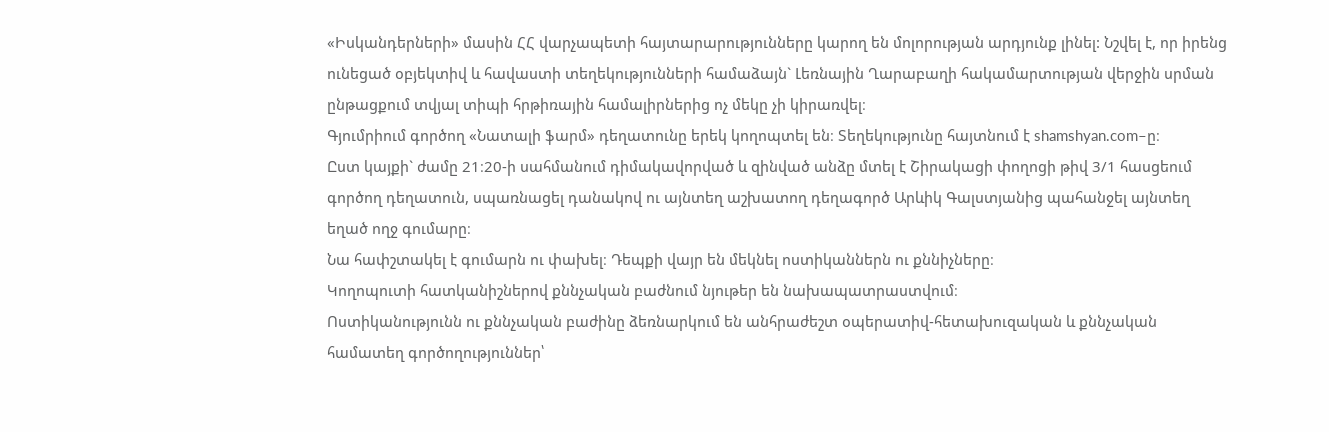«Իսկանդերների» մասին ՀՀ վարչապետի հայտարարությունները կարող են մոլորության արդյունք լինել: Նշվել է, որ իրենց ունեցած օբյեկտիվ և հավաստի տեղեկությունների համաձայն` Լեռնային Ղարաբաղի հակամարտության վերջին սրման ընթացքում տվյալ տիպի հրթիռային համալիրներից ոչ մեկը չի կիրառվել։
Գյումրիում գործող «Նատալի ֆարմ» դեղատունը երեկ կողոպտել են։ Տեղեկությունը հայտնում է shamshyan.com–ը։
Ըստ կայքի` ժամը 21։20-ի սահմանում դիմակավորված և զինված անձը մտել է Շիրակացի փողոցի թիվ 3/1 հասցեում գործող դեղատուն, սպառնացել դանակով ու այնտեղ աշխատող դեղագործ Արևիկ Գալստյանից պահանջել այնտեղ եղած ողջ գումարը։
Նա հափշտակել է գումարն ու փախել։ Դեպքի վայր են մեկնել ոստիկաններն ու քննիչները։
Կողոպուտի հատկանիշներով քննչական բաժնում նյութեր են նախապատրաստվում։
Ոստիկանությունն ու քննչական բաժինը ձեռնարկում են անհրաժեշտ օպերատիվ-հետախուզական և քննչական համատեղ գործողություններ՝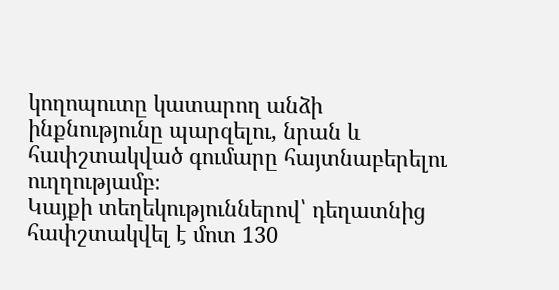կողոպուտը կատարող անձի ինքնությունը պարզելու, նրան և հափշտակված գումարը հայտնաբերելու ուղղությամբ։
Կայքի տեղեկություններով՝ դեղատնից հափշտակվել է մոտ 130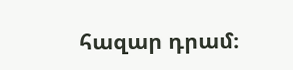հազար դրամ։